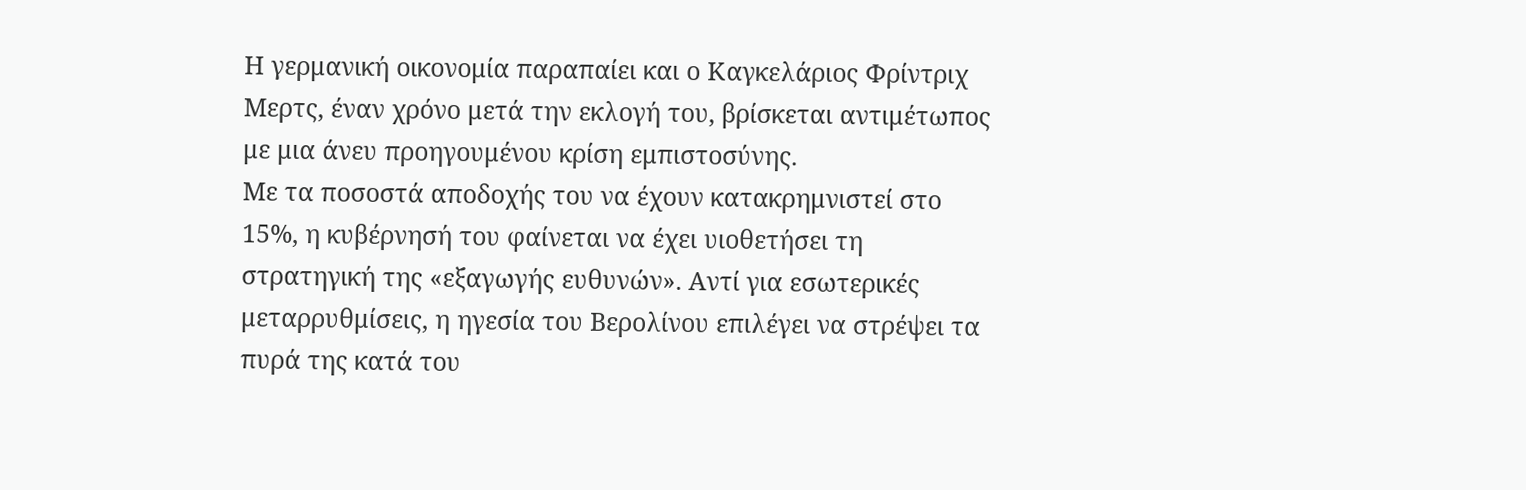Η γερμανική οικονομία παραπαίει και ο Καγκελάριος Φρίντριχ Μερτς, έναν χρόνο μετά την εκλογή του, βρίσκεται αντιμέτωπος με μια άνευ προηγουμένου κρίση εμπιστοσύνης.
Με τα ποσοστά αποδοχής του να έχουν κατακρημνιστεί στο 15%, η κυβέρνησή του φαίνεται να έχει υιοθετήσει τη στρατηγική της «εξαγωγής ευθυνών». Αντί για εσωτερικές μεταρρυθμίσεις, η ηγεσία του Βερολίνου επιλέγει να στρέψει τα πυρά της κατά του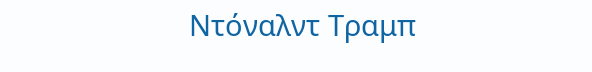Ντόναλντ Τραμπ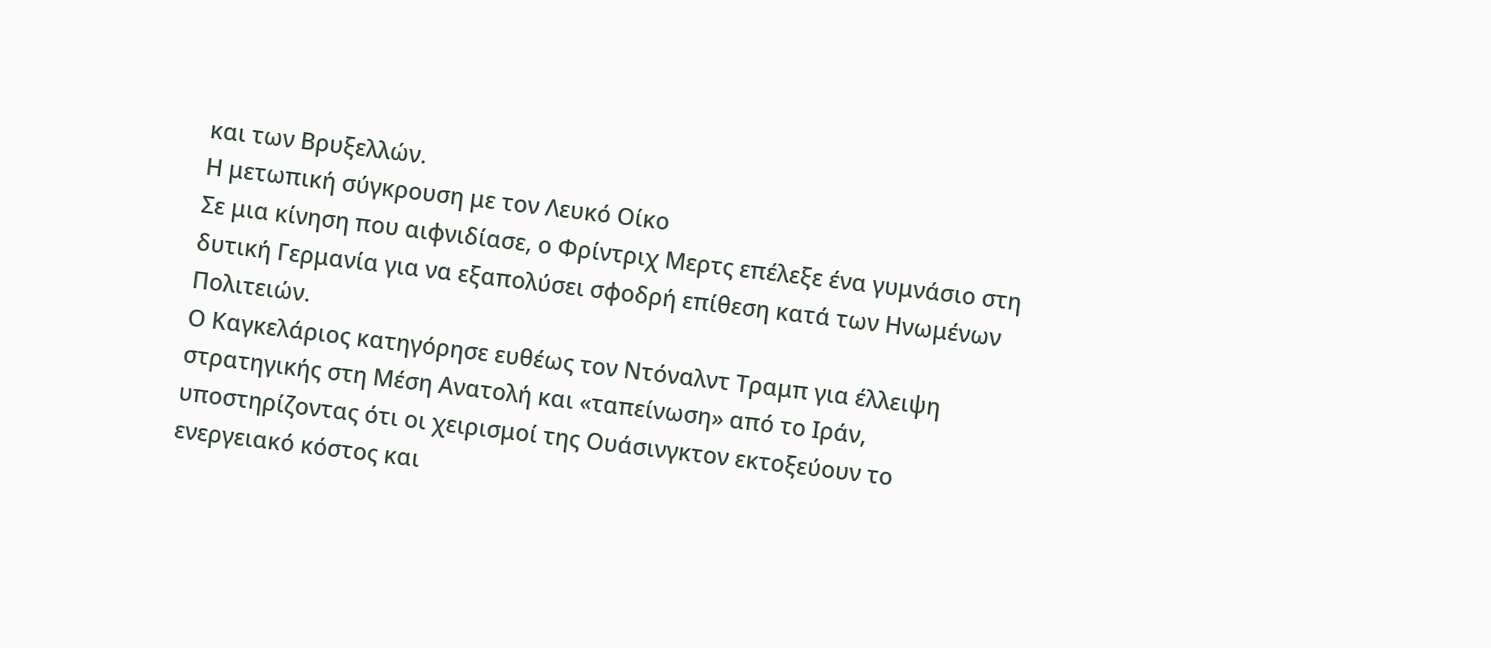και των Βρυξελλών.
Η μετωπική σύγκρουση με τον Λευκό Οίκο
Σε μια κίνηση που αιφνιδίασε, ο Φρίντριχ Μερτς επέλεξε ένα γυμνάσιο στη δυτική Γερμανία για να εξαπολύσει σφοδρή επίθεση κατά των Ηνωμένων Πολιτειών.
Ο Καγκελάριος κατηγόρησε ευθέως τον Ντόναλντ Τραμπ για έλλειψη στρατηγικής στη Μέση Ανατολή και «ταπείνωση» από το Ιράν, υποστηρίζοντας ότι οι χειρισμοί της Ουάσινγκτον εκτοξεύουν το ενεργειακό κόστος και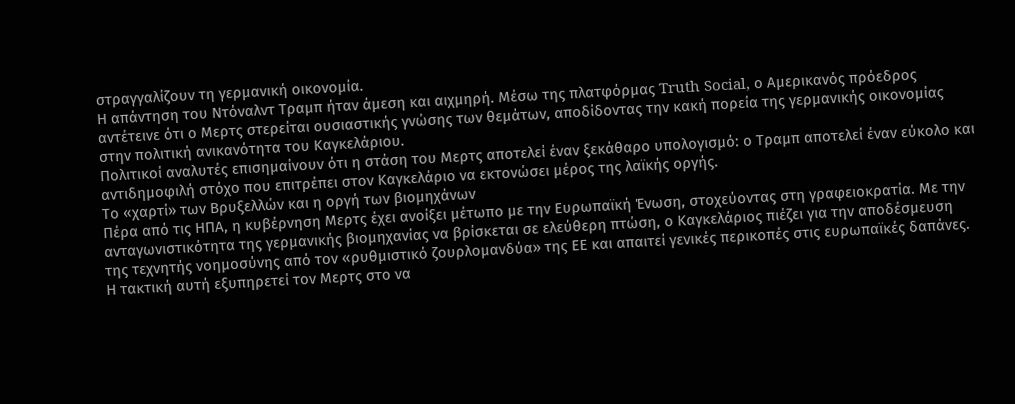στραγγαλίζουν τη γερμανική οικονομία.
Η απάντηση του Ντόναλντ Τραμπ ήταν άμεση και αιχμηρή. Μέσω της πλατφόρμας Truth Social, ο Αμερικανός πρόεδρος αντέτεινε ότι ο Μερτς στερείται ουσιαστικής γνώσης των θεμάτων, αποδίδοντας την κακή πορεία της γερμανικής οικονομίας στην πολιτική ανικανότητα του Καγκελάριου.
Πολιτικοί αναλυτές επισημαίνουν ότι η στάση του Μερτς αποτελεί έναν ξεκάθαρο υπολογισμό: ο Τραμπ αποτελεί έναν εύκολο και αντιδημοφιλή στόχο που επιτρέπει στον Καγκελάριο να εκτονώσει μέρος της λαϊκής οργής.
Το «χαρτί» των Βρυξελλών και η οργή των βιομηχάνων
Πέρα από τις ΗΠΑ, η κυβέρνηση Μερτς έχει ανοίξει μέτωπο με την Ευρωπαϊκή Ένωση, στοχεύοντας στη γραφειοκρατία. Με την ανταγωνιστικότητα της γερμανικής βιομηχανίας να βρίσκεται σε ελεύθερη πτώση, ο Καγκελάριος πιέζει για την αποδέσμευση της τεχνητής νοημοσύνης από τον «ρυθμιστικό ζουρλομανδύα» της ΕΕ και απαιτεί γενικές περικοπές στις ευρωπαϊκές δαπάνες.
Η τακτική αυτή εξυπηρετεί τον Μερτς στο να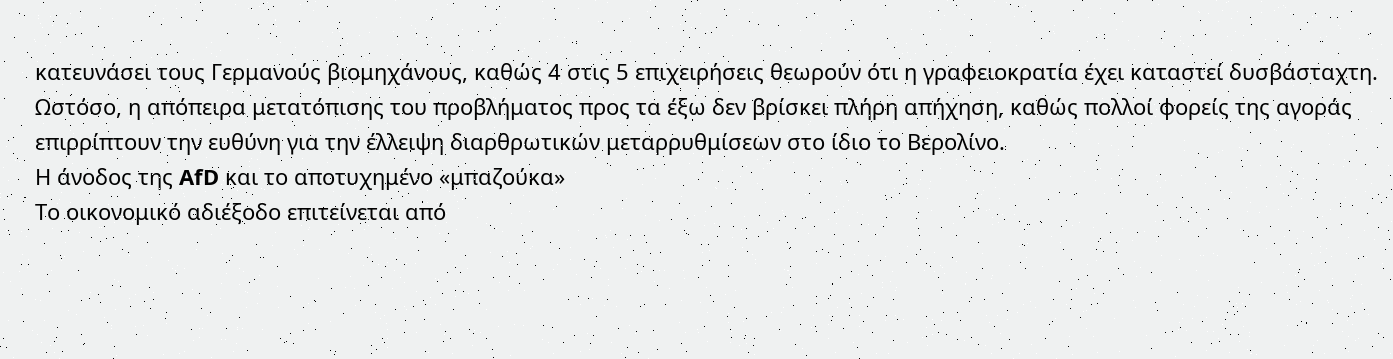κατευνάσει τους Γερμανούς βιομηχάνους, καθώς 4 στις 5 επιχειρήσεις θεωρούν ότι η γραφειοκρατία έχει καταστεί δυσβάσταχτη. Ωστόσο, η απόπειρα μετατόπισης του προβλήματος προς τα έξω δεν βρίσκει πλήρη απήχηση, καθώς πολλοί φορείς της αγοράς επιρρίπτουν την ευθύνη για την έλλειψη διαρθρωτικών μεταρρυθμίσεων στο ίδιο το Βερολίνο.
Η άνοδος της AfD και το αποτυχημένο «μπαζούκα»
Το οικονομικό αδιέξοδο επιτείνεται από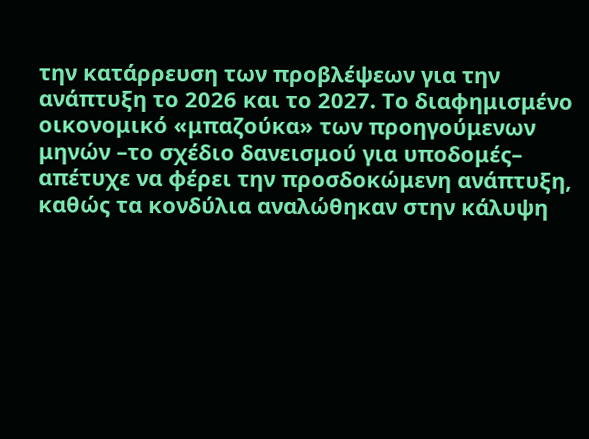την κατάρρευση των προβλέψεων για την ανάπτυξη το 2026 και το 2027. Το διαφημισμένο οικονομικό «μπαζούκα» των προηγούμενων μηνών –το σχέδιο δανεισμού για υποδομές– απέτυχε να φέρει την προσδοκώμενη ανάπτυξη, καθώς τα κονδύλια αναλώθηκαν στην κάλυψη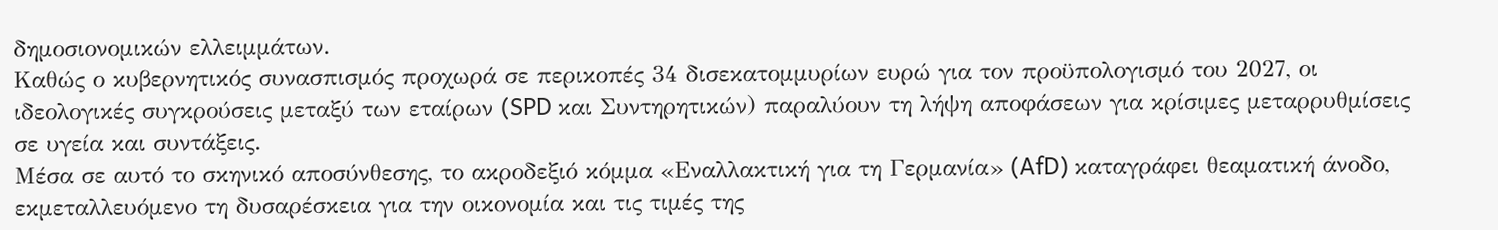δημοσιονομικών ελλειμμάτων.
Καθώς ο κυβερνητικός συνασπισμός προχωρά σε περικοπές 34 δισεκατομμυρίων ευρώ για τον προϋπολογισμό του 2027, οι ιδεολογικές συγκρούσεις μεταξύ των εταίρων (SPD και Συντηρητικών) παραλύουν τη λήψη αποφάσεων για κρίσιμες μεταρρυθμίσεις σε υγεία και συντάξεις.
Μέσα σε αυτό το σκηνικό αποσύνθεσης, το ακροδεξιό κόμμα «Εναλλακτική για τη Γερμανία» (AfD) καταγράφει θεαματική άνοδο, εκμεταλλευόμενο τη δυσαρέσκεια για την οικονομία και τις τιμές της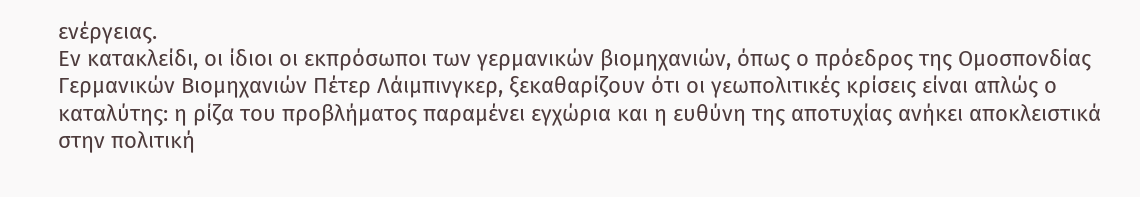ενέργειας.
Εν κατακλείδι, οι ίδιοι οι εκπρόσωποι των γερμανικών βιομηχανιών, όπως ο πρόεδρος της Ομοσπονδίας Γερμανικών Βιομηχανιών Πέτερ Λάιμπινγκερ, ξεκαθαρίζουν ότι οι γεωπολιτικές κρίσεις είναι απλώς ο καταλύτης: η ρίζα του προβλήματος παραμένει εγχώρια και η ευθύνη της αποτυχίας ανήκει αποκλειστικά στην πολιτική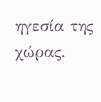ηγεσία της χώρας.